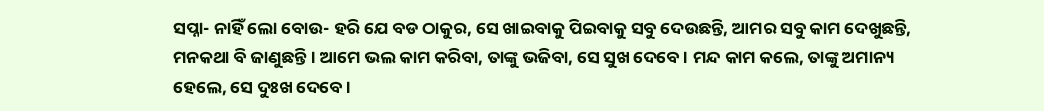ସପ୍ନା- ନାହିଁ ଲୋ ବୋଉ- ହରି ଯେ ବଡ ଠାକୁର, ସେ ଖାଇବାକୁ ପିଇବାକୁ ସବୁ ଦେଉଛନ୍ତି, ଆମର ସବୁ କାମ ଦେଖୁଛନ୍ତି, ମନକଥା ବି ଜାଣୁଛନ୍ତି । ଆମେ ଭଲ କାମ କରିବା, ତାଙ୍କୁ ଭଜିବା, ସେ ସୁଖ ଦେବେ । ମନ୍ଦ କାମ କଲେ, ତାଙ୍କୁ ଅମାନ୍ୟ ହେଲେ, ସେ ଦୁଃଖ ଦେବେ ।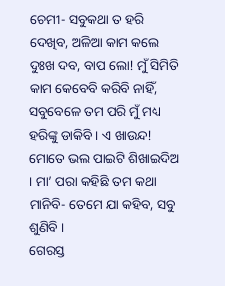ଚେମୀ- ସବୁକଥା ତ ହରି ଦେଖିବ, ଅଳିଆ କାମ କଲେ ଦୁଃଖ ଦବ, ବାପ ଲୋ! ମୁଁ ସିମିତି କାମ କେବେବି କରିବି ନାହିଁ, ସବୁବେଳେ ତମ ପରି ମୁଁ ମଧ୍ୟ ହରିଙ୍କୁ ଡାକିବି । ଏ ଖାଉନ୍ଦ! ମୋତେ ଭଲ ପାଇଟି ଶିଖାଇଦିଅ । ମା’ ପରା କହିଛି ତମ କଥା ମାନିବି- ତେମେ ଯା କହିବ, ସବୁ ଶୁଣିବି ।
ଗେରସ୍ତ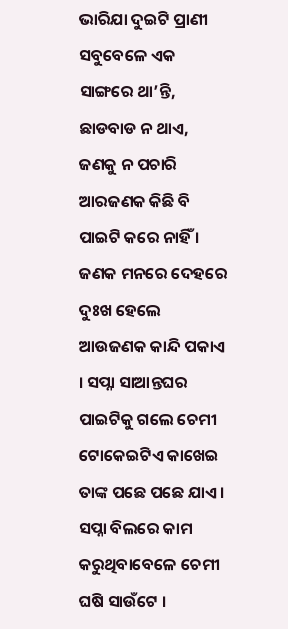ଭାରିଯା ଦୁଇଟି ପ୍ରାଣୀ ସବୁବେଳେ ଏକ ସାଙ୍ଗରେ ଥା’ନ୍ତି, ଛାଡବାଡ ନ ଥାଏ, ଜଣକୁ ନ ପଚାରି ଆରଜଣକ କିଛି ବି ପାଇଟି କରେ ନାହିଁ । ଜଣକ ମନରେ ଦେହରେ ଦୁଃଖ ହେଲେ ଆଉଜଣକ କାନ୍ଦି ପକାଏ । ସପ୍ନା ସାଆନ୍ତଘର ପାଇଟିକୁ ଗଲେ ଚେମୀ ଟୋକେଇଟିଏ କାଖେଇ ତାଙ୍କ ପଛେ ପଛେ ଯାଏ । ସପ୍ନା ବିଲରେ କାମ କରୁଥିବାବେଳେ ଚେମୀ ଘଷି ସାଉଁଟେ ।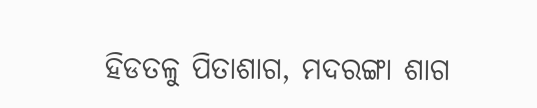ହିଡତଳୁ ପିତାଶାଗ, ମଦରଙ୍ଗା ଶାଗ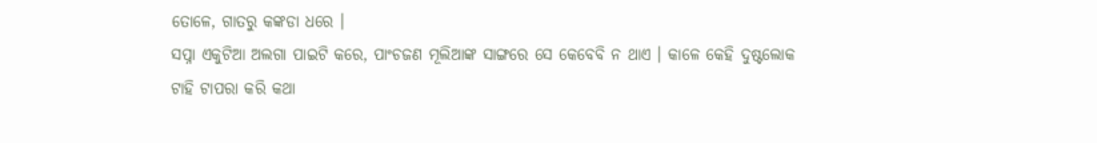ତୋଳେ, ଗାତରୁ କଙ୍କଡା ଧରେ ।
ସପ୍ନା ଏକୁଟିଆ ଅଲଗା ପାଇଟି କରେ, ପାଂଚଜଣ ମୂଲିଆଙ୍କ ସାଙ୍ଗରେ ସେ କେବେବି ନ ଥାଏ । କାଳେ କେହି ଦୁଷ୍ଟଲୋକ ଟାହି ଟାପରା କରି କଥା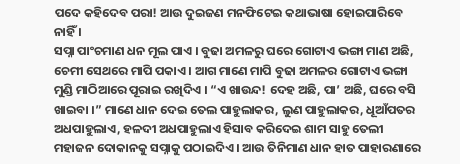ପଦେ କହିଦେବ ପରା! ଆଉ ଦୁଇଜଣ ମନଫିଟେଇ କଥାଭାଷା ହୋଇପାରିବେ ନାହିଁ ।
ସପ୍ନା ପାଂଚମାଣ ଧନ ମୂଲ ପାଏ । ବୁଢା ଅମଳରୁ ଘରେ ଗୋଟାଏ ଭଙ୍ଗା ମାଣ ଅଛି, ଚେମୀ ସେଥରେ ମାପି ପକାଏ । ଆଗ ମାଣେ ମାପି ବୁଢା ଅମଳର ଗୋଟାଏ ଭଙ୍ଗା ମୁଣ୍ଡି ମାଠିଆରେ ପୂରାଇ ରଖିଦିଏ । “ଏ ଖାଉନ୍ଦ! ଦେହ ଅଛି, ପା’ ଅଛି, ଘରେ ବସି ଖାଇବା ।” ମାଣେ ଧାନ ଦେଇ ତେଲ ପାହୁଲାକର, ଲୁଣ ପାହୁଲାକର, ଧୂଆଁପତର ଅଧପାହୁଲାଏ, ହଳଦୀ ଅଧପାହୁଲାଏ ହିସାବ କରିଦେଇ ଶାମ ସାହୁ ତେଲୀ ମହାଜନ ଦୋକାନକୁ ସପ୍ନାକୁ ପଠାଇଦିଏ । ଆଉ ତିନିମାଣ ଧାନ ହାତ ପାହାରଣାରେ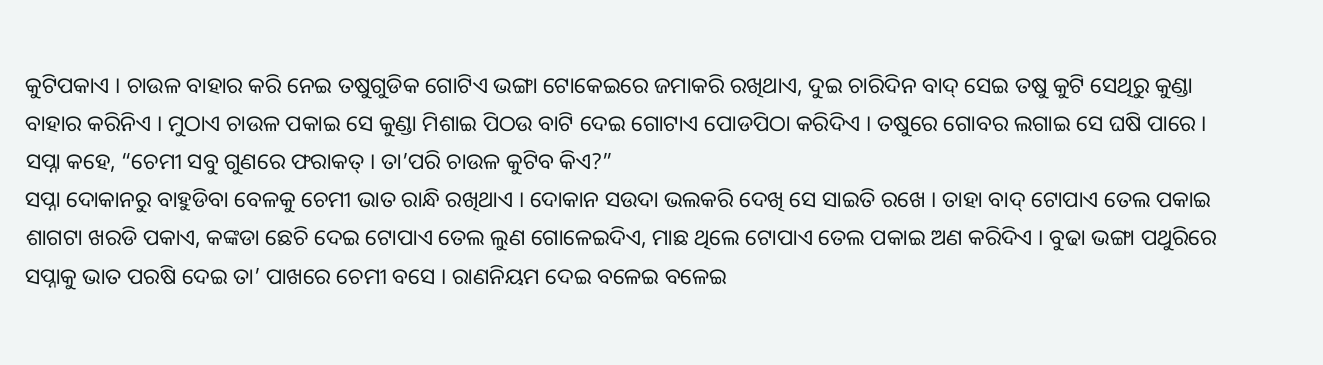କୁଟିପକାଏ । ଚାଉଳ ବାହାର କରି ନେଇ ତଷୁଗୁଡିକ ଗୋଟିଏ ଭଙ୍ଗା ଟୋକେଇରେ ଜମାକରି ରଖିଥାଏ, ଦୁଇ ଚାରିଦିନ ବାଦ୍ ସେଇ ତଷୁ କୁଟି ସେଥିରୁ କୁଣ୍ଡା ବାହାର କରିନିଏ । ମୁଠାଏ ଚାଉଳ ପକାଇ ସେ କୁଣ୍ଡା ମିଶାଇ ପିଠଉ ବାଟି ଦେଇ ଗୋଟାଏ ପୋଡପିଠା କରିଦିଏ । ତଷୁରେ ଗୋବର ଲଗାଇ ସେ ଘଷି ପାରେ । ସପ୍ନା କହେ, “ଚେମୀ ସବୁ ଗୁଣରେ ଫରାକତ୍ । ତା’ପରି ଚାଉଳ କୁଟିବ କିଏ?”
ସପ୍ନା ଦୋକାନରୁ ବାହୁଡିବା ବେଳକୁ ଚେମୀ ଭାତ ରାନ୍ଧି ରଖିଥାଏ । ଦୋକାନ ସଉଦା ଭଲକରି ଦେଖି ସେ ସାଇତି ରଖେ । ତାହା ବାଦ୍ ଟୋପାଏ ତେଲ ପକାଇ ଶାଗଟା ଖରଡି ପକାଏ, କଙ୍କଡା ଛେଚି ଦେଇ ଟୋପାଏ ତେଲ ଲୁଣ ଗୋଳେଇଦିଏ, ମାଛ ଥିଲେ ଟୋପାଏ ତେଲ ପକାଇ ଅଣ କରିଦିଏ । ବୁଢା ଭଙ୍ଗା ପଥୁରିରେ ସପ୍ନାକୁ ଭାତ ପରଷି ଦେଇ ତା’ ପାଖରେ ଚେମୀ ବସେ । ରାଣନିୟମ ଦେଇ ବଳେଇ ବଳେଇ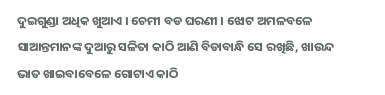ଦୁଇଗୁଣ୍ଡା ଅଧିକ ଖୁଆଏ । ଚେମୀ ବଡ ଘରଣୀ । ଝୋଟ ଅମଳବଳେ ସାଆନ୍ତମାନଙ୍କ ଦୁଆରୁ ସଳିତା କାଠି ଆଣି ବିଡାବାନ୍ଧି ସେ ରଖିଛି, ଖାଉନ୍ଦ ଭାତ ଖାଇବାବେଳେ ଗୋଟାଏ କାଠି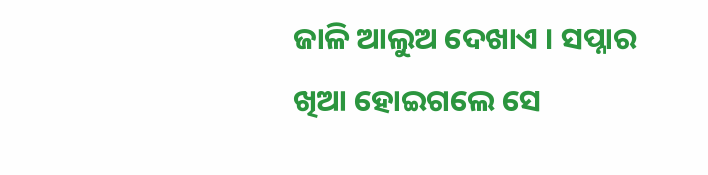ଜାଳି ଆଲୁଅ ଦେଖାଏ । ସପ୍ନାର ଖିଆ ହୋଇଗଲେ ସେ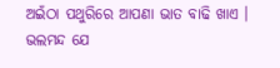ଅଇଁଠା ପଥୁରିରେ ଆପଣା ଭାତ ବାଢି ଖାଏ । ଭଲମନ୍ଦ ଯେ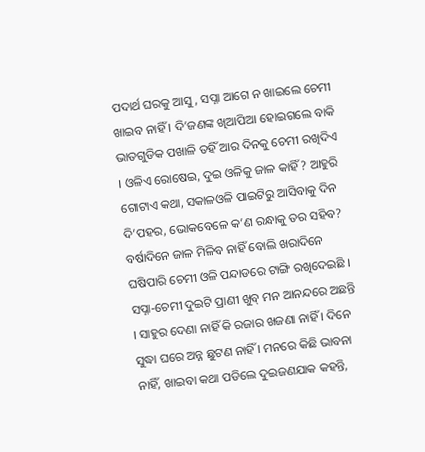ପଦାର୍ଥ ଘରକୁ ଆସୁ, ସପ୍ନା ଆଗେ ନ ଖାଇଲେ ଚେମୀ ଖାଇବ ନାହିଁ । ଦି’ଜଣଙ୍କ ଖିଆପିଆ ହୋଇଗଲେ ବାକି ଭାତଗୁଡିକ ପଖାଳି ତହିଁ ଆର ଦିନକୁ ଚେମୀ ରଖିଦିଏ । ଓଳିଏ ରୋଷେଇ, ଦୁଇ ଓଳିକୁ ଜାଳ କାହିଁ? ଆହୁରି ଗୋଟାଏ କଥା, ସକାଳଓଳି ପାଇଟିରୁ ଆସିବାକୁ ଦିନ ଦି’ପହର, ଭୋକବେଳେ କ’ଣ ରନ୍ଧାକୁ ତର ସହିବ? ବର୍ଷାଦିନେ ଜାଳ ମିଳିବ ନାହିଁ ବୋଲି ଖରାଦିନେ ଘଷିପାରି ଚେମୀ ଓଳି ପନ୍ଦାଡରେ ଟାଙ୍ଗି ରଖିଦେଇଛି ।
ସପ୍ନା-ଚେମୀ ଦୁଇଟି ପ୍ରାଣୀ ଖୁବ୍ ମନ ଆନନ୍ଦରେ ଅଛନ୍ତି । ସାହୁର ଦେଣା ନାହିଁ କି ରଜାର ଖଜଣା ନାହିଁ । ଦିନେ ସୁଦ୍ଧା ଘରେ ଅନ୍ନ ଛୁଟଣ ନାହିଁ । ମନରେ କିଛି ଭାବନା ନାହିଁ, ଖାଇବା କଥା ପଡିଲେ ଦୁଇଜଣଯାକ କହନ୍ତି,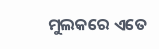ମୁଲକରେ ଏତେ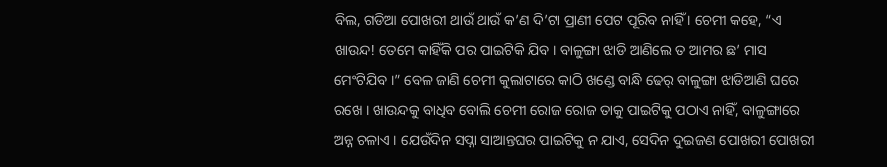ବିଲ, ଗଡିଆ ପୋଖରୀ ଥାଉଁ ଥାଉଁ କ’ଣ ଦି’ଟା ପ୍ରାଣୀ ପେଟ ପୂରିବ ନାହିଁ । ଚେମୀ କହେ, “ଏ ଖାଉନ୍ଦ! ତେମେ କାହିଁକି ପର ପାଇଟିକି ଯିବ । ବାଳୁଙ୍ଗା ଝାଡି ଆଣିଲେ ତ ଆମର ଛ’ ମାସ ମେଂଟିଯିବ ।” ବେଳ ଜାଣି ଚେମୀ କୁଲାଟାରେ କାଠି ଖଣ୍ଡେ ବାନ୍ଧି ଢେର୍ ବାଳୁଙ୍ଗା ଝାଡିଆଣି ଘରେ ରଖେ । ଖାଉନ୍ଦକୁ ବାଧିବ ବୋଲି ଚେମୀ ରୋଜ ରୋଜ ତାକୁ ପାଇଟିକୁ ପଠାଏ ନାହିଁ, ବାଳୁଙ୍ଗାରେ ଅନ୍ନ ଚଳାଏ । ଯେଉଁଦିନ ସପ୍ନା ସାଆନ୍ତଘର ପାଇଟିକୁ ନ ଯାଏ, ସେଦିନ ଦୁଇଜଣ ପୋଖରୀ ପୋଖରୀ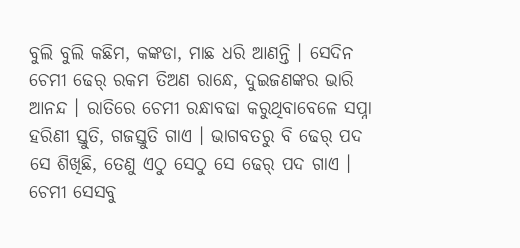ବୁଲି ବୁଲି କଛିମ, କଙ୍କଡା, ମାଛ ଧରି ଆଣନ୍ତି । ସେଦିନ ଚେମୀ ଢେର୍ ରକମ ତିଅଣ ରାନ୍ଧେ, ଦୁଇଜଣଙ୍କର ଭାରି ଆନନ୍ଦ । ରାତିରେ ଚେମୀ ରନ୍ଧାବଢା କରୁଥିବାବେଳେ ସପ୍ନା ହରିଣୀ ସ୍ତୁତି, ଗଜସ୍ତୁତି ଗାଏ । ଭାଗବତରୁ ବି ଢେର୍ ପଦ ସେ ଶିଖିଛି, ତେଣୁ ଏଠୁ ସେଠୁ ସେ ଢେର୍ ପଦ ଗାଏ । ଚେମୀ ସେସବୁ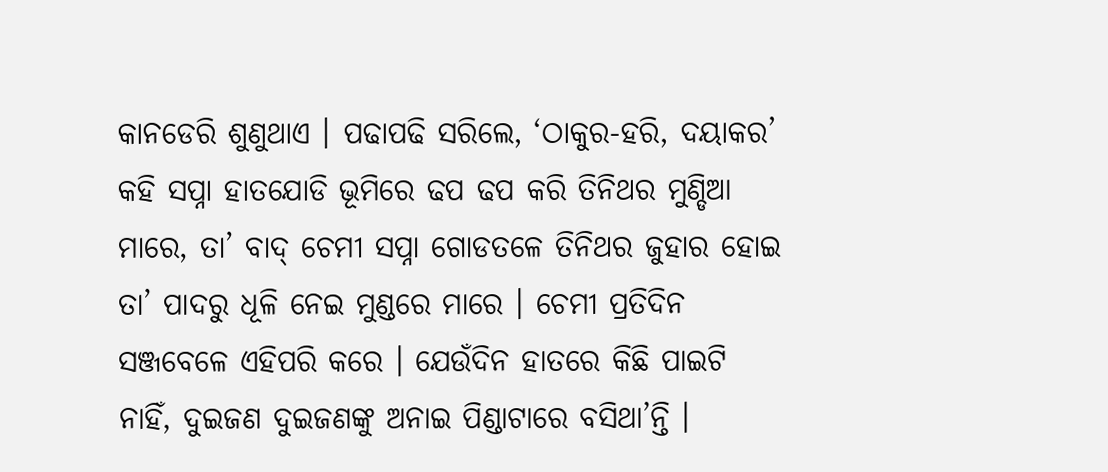କାନଡେରି ଶୁଣୁଥାଏ । ପଢାପଢି ସରିଲେ, ‘ଠାକୁର-ହରି, ଦୟାକର’ କହି ସପ୍ନା ହାତଯୋଡି ଭୂମିରେ ଢପ ଢପ କରି ତିନିଥର ମୁଣ୍ଡିଆ ମାରେ, ତା’ ବାଦ୍ ଚେମୀ ସପ୍ନା ଗୋଡତଳେ ତିନିଥର ଜୁହାର ହୋଇ ତା’ ପାଦରୁ ଧୂଳି ନେଇ ମୁଣ୍ଡରେ ମାରେ । ଚେମୀ ପ୍ରତିଦିନ ସଞ୍ଜବେଳେ ଏହିପରି କରେ । ଯେଉଁଦିନ ହାତରେ କିଛି ପାଇଟି ନାହିଁ, ଦୁଇଜଣ ଦୁଇଜଣଙ୍କୁ ଅନାଇ ପିଣ୍ଡାଟାରେ ବସିଥା’ନ୍ତି ।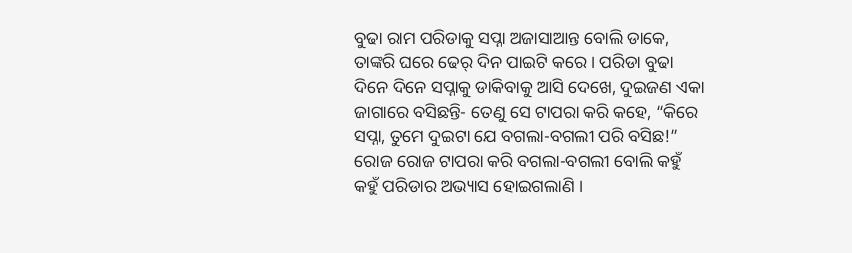ବୁଢା ରାମ ପରିଡାକୁ ସପ୍ନା ଅଜାସାଆନ୍ତ ବୋଲି ଡାକେ, ତାଙ୍କରି ଘରେ ଢେର୍ ଦିନ ପାଇଟି କରେ । ପରିଡା ବୁଢା ଦିନେ ଦିନେ ସପ୍ନାକୁ ଡାକିବାକୁ ଆସି ଦେଖେ, ଦୁଇଜଣ ଏକା ଜାଗାରେ ବସିଛନ୍ତି- ତେଣୁ ସେ ଟାପରା କରି କହେ, “କିରେ ସପ୍ନା, ତୁମେ ଦୁଇଟା ଯେ ବଗଲା-ବଗଲୀ ପରି ବସିଛ!” ରୋଜ ରୋଜ ଟାପରା କରି ବଗଲା-ବଗଲୀ ବୋଲି କହୁଁ କହୁଁ ପରିଡାର ଅଭ୍ୟାସ ହୋଇଗଲାଣି ।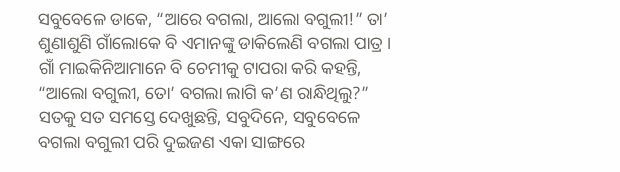ସବୁବେଳେ ଡାକେ, “ଆରେ ବଗଲା, ଆଲୋ ବଗୁଲୀ!” ତା’ ଶୁଣାଶୁଣି ଗାଁଲୋକେ ବି ଏମାନଙ୍କୁ ଡାକିଲେଣି ବଗଲା ପାତ୍ର । ଗାଁ ମାଇକିନିଆମାନେ ବି ଚେମୀକୁ ଟାପରା କରି କହନ୍ତି, “ଆଲୋ ବଗୁଲୀ, ତୋ’ ବଗଲା ଲାଗି କ’ଣ ରାନ୍ଧିଥିଲୁ?” ସତକୁ ସତ ସମସ୍ତେ ଦେଖୁଛନ୍ତି, ସବୁଦିନେ, ସବୁବେଳେ ବଗଲା ବଗୁଲୀ ପରି ଦୁଇଜଣ ଏକା ସାଙ୍ଗରେ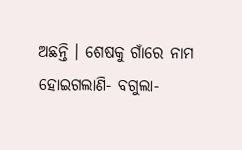ଅଛନ୍ତି । ଶେଷକୁ ଗାଁରେ ନାମ ହୋଇଗଲାଣି- ବଗୁଲା-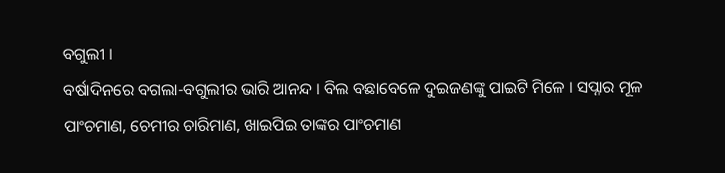ବଗୁଲୀ ।
ବର୍ଷାଦିନରେ ବଗଲା-ବଗୁଲୀର ଭାରି ଆନନ୍ଦ । ବିଲ ବଛାବେଳେ ଦୁଇଜଣଙ୍କୁ ପାଇଟି ମିଳେ । ସପ୍ନାର ମୂଳ ପାଂଚମାଣ, ଚେମୀର ଚାରିମାଣ, ଖାଇପିଇ ତାଙ୍କର ପାଂଚମାଣ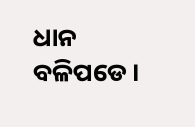ଧାନ ବଳିପଡେ ।